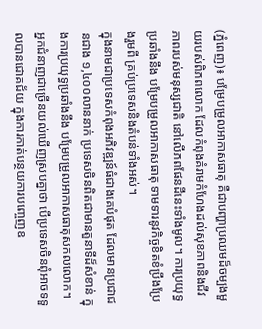(ភ្នំពេញ)៖ បម្រែបម្រួលអាកាសធាតុ គឺជាបញ្ហាប្រឈមដ៏ចម្បងមួយរបស់ពិភពលោក ដែលកំពុងគំរាមកំហែងដល់សុខភាពនិងជីវភាពរបស់មនុស្សជាតិ នៅលើភពផែនដីនេះទាំងមូល។ ការប្រយុទ្ធប្រឆាំងនឹង បម្រែបម្រួលអាកាសធាតុ ទាមទារនូវកិច្ចខិតខំប្រឹងប្រែងរួមពី គ្រប់ប្រទេសនិងតំបន់ទាំងអស់។
ក្នុងនាមជាប្រទេសកំពុងអភិវឌ្ឍន៍ធំជាងគេបំផុត ដែលមានប្រជាជនជាង ១,៤០០លាននាក់ ប្រទេសចិនពិតជាមានតួនាទីដ៏សំខាន់ ក្នុងការប្រយុទ្ធប្រឆាំងនឹង បម្រែបម្រួលអាកាសធាតុសកលលោក។ អ្នកជំនាញជាច្រើនយល់ឃើញស្របគ្នាថា បើប្រទេសចិនពុំអាចទទួលបានជោគជ័យ ក្នុងការកាត់បន្ថយការបញ្ចេញឧ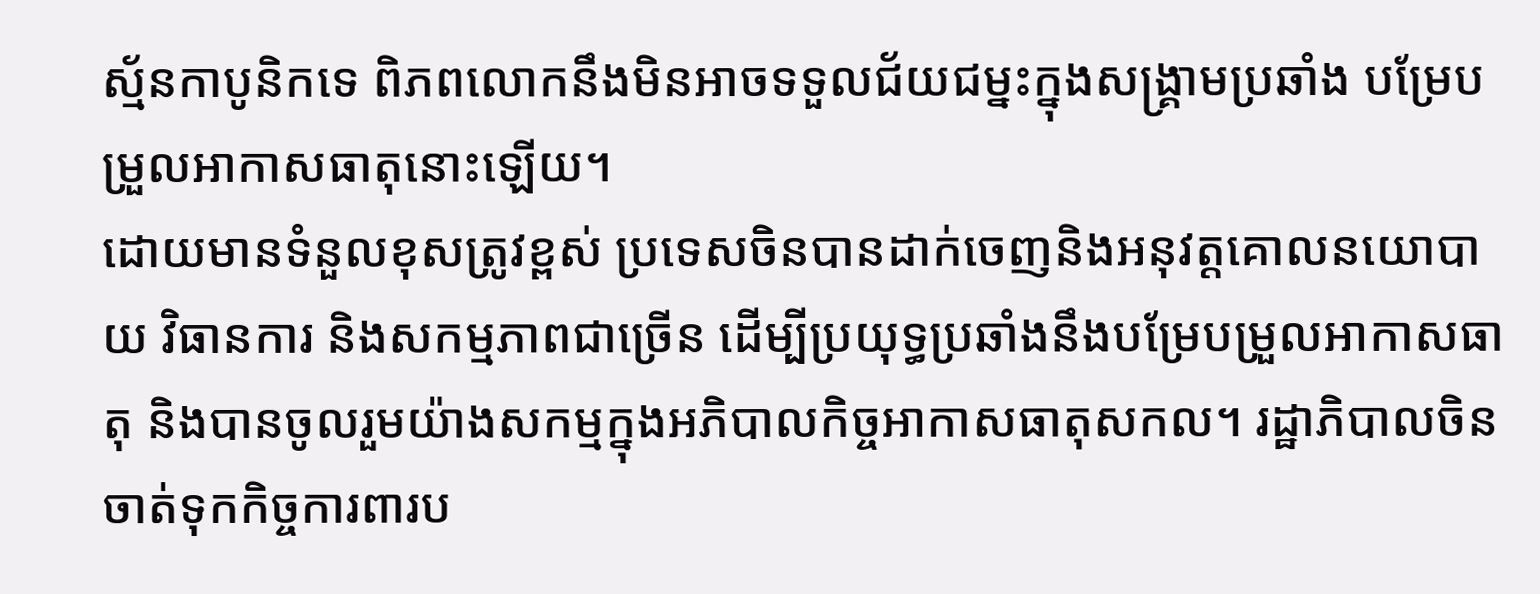ស្ម័នកាបូនិកទេ ពិភពលោកនឹងមិនអាចទទួលជ័យជម្នះក្នុងសង្គ្រាមប្រឆាំង បម្រែបម្រួលអាកាសធាតុនោះឡើយ។
ដោយមានទំនួលខុសត្រូវខ្ពស់ ប្រទេសចិនបានដាក់ចេញនិងអនុវត្តគោលនយោបាយ វិធានការ និងសកម្មភាពជាច្រើន ដើម្បីប្រយុទ្ធប្រឆាំងនឹងបម្រែបម្រួលអាកាសធាតុ និងបានចូលរួមយ៉ាងសកម្មក្នុងអភិបាលកិច្ចអាកាសធាតុសកល។ រដ្ឋាភិបាលចិន ចាត់ទុកកិច្ចការពារប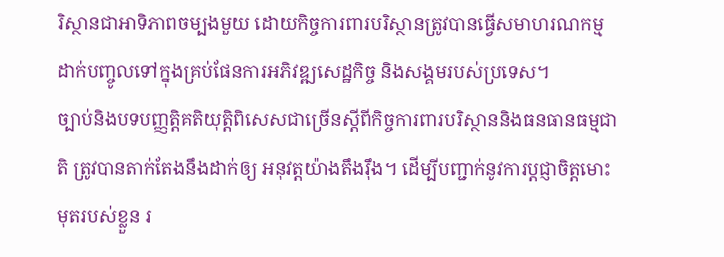រិស្ថានជាអាទិភាពចម្បងមួយ ដោយកិច្ចការពារបរិស្ថានត្រូវបានធ្វើសមាហរណកម្ម ដាក់បញ្ចូលទៅក្នុងគ្រប់ផែនការអភិវឌ្ឍសេដ្ឋកិច្ច និងសង្គមរបស់ប្រទេស។
ច្បាប់និងបទបញ្ញត្តិគតិយុត្តិពិសេសជាច្រើនស្ដីពីកិច្ចការពារបរិស្ថាននិងធនធានធម្មជាតិ ត្រូវបានតាក់តែងនឹងដាក់ឲ្យ អនុវត្តយ៉ាងតឹងរ៉ឹង។ ដើម្បីបញ្ជាក់នូវការប្ដជ្ញាចិត្តមោះមុតរបស់ខ្លួន រ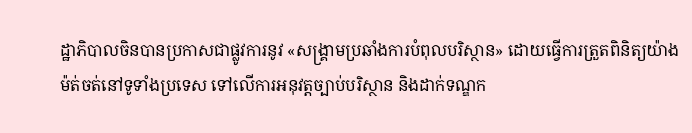ដ្ឋាភិបាលចិនបានប្រកាសជាផ្លូវការនូវ «សង្គ្រាមប្រឆាំងការបំពុលបរិស្ថាន» ដោយធ្វើការត្រួតពិនិត្យយ៉ាងម៉ត់ចត់នៅទូទាំងប្រទេស ទៅលើការអនុវត្តច្បាប់បរិស្ថាន និងដាក់ទណ្ឌក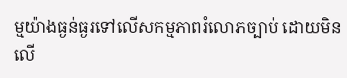ម្មយ៉ាងធ្ងន់ធ្ងរទៅលើសកម្មភាពរំលោភច្បាប់ ដោយមិនលើ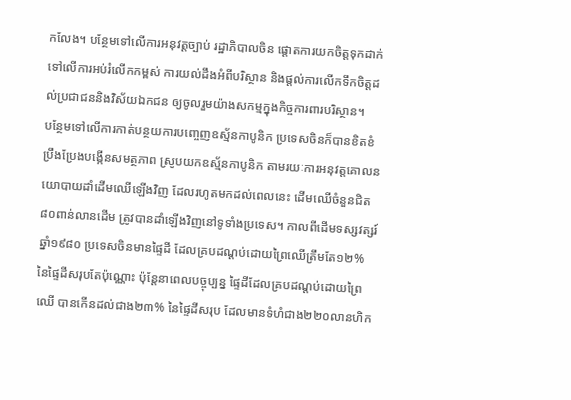កលែង។ បន្ថែមទៅលើការអនុវត្តច្បាប់ រដ្ឋាភិបាលចិន ផ្ដោតការយកចិត្តទុកដាក់ទៅលើការអប់រំលើកកម្ពស់ ការយល់ដឹងអំពីបរិស្ថាន និងផ្ដល់ការលើកទឹកចិត្តដល់ប្រជាជននិងវិស័យឯកជន ឲ្យចូលរួមយ៉ាងសកម្មក្នុងកិច្ចការពារបរិស្ថាន។
បន្ថែមទៅលើការកាត់បន្ថយការបញ្ចេញឧស្ម័នកាបូនិក ប្រទេសចិនក៏បានខិតខំប្រឹងប្រែងបង្កើនសមត្ថភាព ស្រូបយកឧស្ម័នកាបូនិក តាមរយៈការអនុវត្តគោលនយោបាយដាំដើមឈើឡើងវិញ ដែលរហូតមកដល់ពេលនេះ ដើមឈើចំនួនជិត៨០ពាន់លានដើម ត្រូវបានដាំឡើងវិញនៅទូទាំងប្រទេស។ កាលពីដើមទស្សវត្សរ៍ឆ្នាំ១៩៨០ ប្រទេសចិនមានផ្ទៃដី ដែលគ្របដណ្ដប់ដោយព្រៃឈើត្រឹមតែ១២% នៃផ្ទៃដីសរុបតែប៉ុណ្ណោះ ប៉ុន្តែនាពេលបច្ចុប្បន្ន ផ្ទៃដីដែលគ្របដណ្ដប់ដោយព្រៃឈើ បានកើនដល់ជាង២៣% នៃផ្ទៃដីសរុប ដែលមានទំហំជាង២២០លានហិក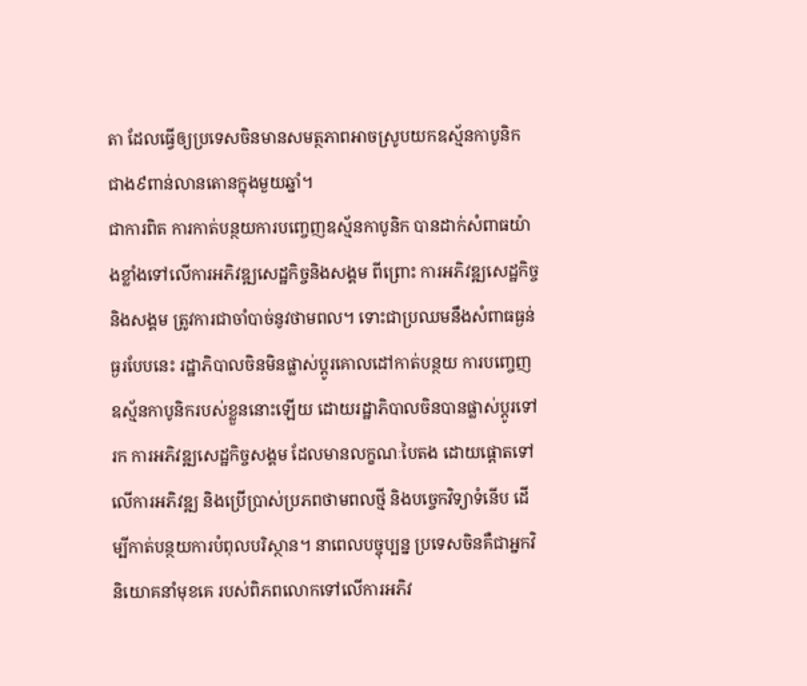តា ដែលធ្វើឲ្យប្រទេសចិនមានសមត្ថភាពអាចស្រូបយកឧស្ម័នកាបូនិក ជាង៩ពាន់លានតោនក្នុងមួយឆ្នាំ។
ជាការពិត ការកាត់បន្ថយការបញ្ចេញឧស្ម័នកាបូនិក បានដាក់សំពាធយ៉ាងខ្លាំងទៅលើការអភិវឌ្ឍសេដ្ឋកិច្ចនិងសង្គម ពីព្រោះ ការអភិវឌ្ឍសេដ្ឋកិច្ចនិងសង្គម ត្រូវការជាចាំបាច់នូវថាមពល។ ទោះជាប្រឈមនឹងសំពាធធ្ងន់ធ្ងរបែបនេះ រដ្ឋាភិបាលចិនមិនផ្លាស់ប្ដូរគោលដៅកាត់បន្ថយ ការបញ្ចេញឧស្ម័នកាបូនិករបស់ខ្លួននោះឡើយ ដោយរដ្ឋាភិបាលចិនបានផ្លាស់ប្ដូរទៅរក ការអភិវឌ្ឍសេដ្ឋកិច្ចសង្គម ដែលមានលក្ខណៈបៃតង ដោយផ្ដោតទៅលើការអភិវឌ្ឍ និងប្រើប្រាស់ប្រភពថាមពលថ្មី និងបច្ចេកវិទ្យាទំនើប ដើម្បីកាត់បន្ថយការបំពុលបរិស្ថាន។ នាពេលបច្ចុប្បន្ន ប្រទេសចិនគឺជាអ្នកវិនិយោគនាំមុខគេ របស់ពិភពលោកទៅលើការអភិវ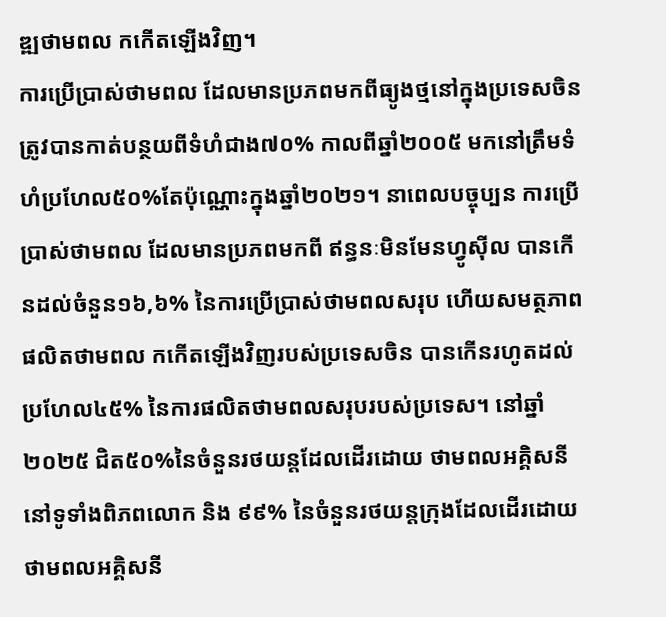ឌ្ឍថាមពល កកើតឡើងវិញ។
ការប្រើប្រាស់ថាមពល ដែលមានប្រភពមកពីធ្យូងថ្មនៅក្នុងប្រទេសចិន ត្រូវបានកាត់បន្ថយពីទំហំជាង៧០% កាលពីឆ្នាំ២០០៥ មកនៅត្រឹមទំហំប្រហែល៥០%តែប៉ុណ្ណោះក្នុងឆ្នាំ២០២១។ នាពេលបច្ចុប្បន ការប្រើប្រាស់ថាមពល ដែលមានប្រភពមកពី ឥន្ធនៈមិនមែនហ្វូស៊ីល បានកើនដល់ចំនួន១៦,៦% នៃការប្រើប្រាស់ថាមពលសរុប ហើយសមត្ថភាពផលិតថាមពល កកើតឡើងវិញរបស់ប្រទេសចិន បានកើនរហូតដល់ប្រហែល៤៥% នៃការផលិតថាមពលសរុបរបស់ប្រទេស។ នៅឆ្នាំ២០២៥ ជិត៥០%នៃចំនួនរថយន្តដែលដើរដោយ ថាមពលអគ្គិសនីនៅទូទាំងពិភពលោក និង ៩៩% នៃចំនួនរថយន្តក្រុងដែលដើរដោយ ថាមពលអគ្គិសនី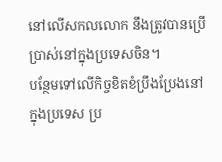នៅលើសកលលោក នឹងត្រូវបានប្រើប្រាស់នៅក្នុងប្រទេសចិន។
បន្ថែមទៅលើកិច្ចខិតខំប្រឹងប្រែងនៅក្នុងប្រទេស ប្រ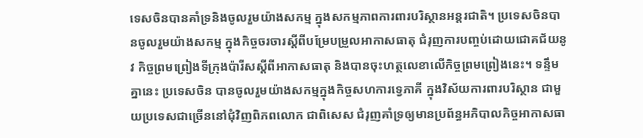ទេសចិនបានគាំទ្រនិងចូលរួមយ៉ាងសកម្ម ក្នុងសកម្មភាពការពារបរិស្ថានអន្តរជាតិ។ ប្រទេសចិនបានចូលរួមយ៉ាងសកម្ម ក្នុងកិច្ចចរចារស្ដីពីបម្រែបម្រួលអាកាសធាតុ ជំរុញការបញ្ចប់ដោយជោគជ័យនូវ កិច្ចព្រមព្រៀងទីក្រុងប៉ារីសស្ដីពីអាកាសធាតុ និងបានចុះហត្ថលេខាលើកិច្ចព្រមព្រៀងនេះ។ ទន្ទឹមគ្នានេះ ប្រទេសចិន បានចូលរួមយ៉ាងសកម្មក្នុងកិច្ចសហការទ្វេភាគី ក្នុងវិស័យការពារបរិស្ថាន ជាមួយប្រទេសជាច្រើននៅជុំវិញពិភពលោក ជាពិសេស ជំរុញគាំទ្រឲ្យមានប្រព័ន្ធអភិបាលកិច្ចអាកាសធា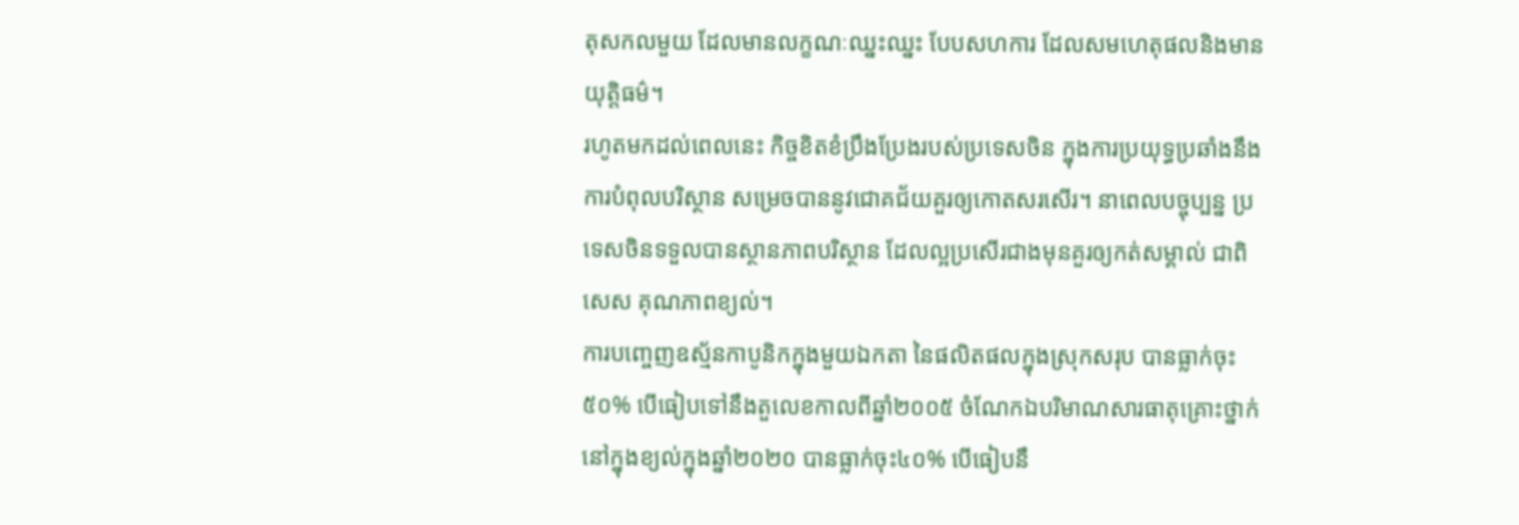តុសកលមួយ ដែលមានលក្ខណៈឈ្នះឈ្នះ បែបសហការ ដែលសមហេតុផលនិងមានយុត្តិធម៌។
រហូតមកដល់ពេលនេះ កិច្ចខិតខំប្រឹងប្រែងរបស់ប្រទេសចិន ក្នុងការប្រយុទ្ធប្រឆាំងនឹងការបំពុលបរិស្ថាន សម្រេចបាននូវជោគជ័យគួរឲ្យកោតសរសើរ។ នាពេលបច្ចុប្បន្ន ប្រទេសចិនទទួលបានស្ថានភាពបរិស្ថាន ដែលល្អប្រសើរជាងមុនគួរឲ្យកត់សម្គាល់ ជាពិសេស គុណភាពខ្យល់។
ការបញ្ចេញឧស្ម័នកាបូនិកក្នុងមួយឯកតា នៃផលិតផលក្នុងស្រុកសរុប បានធ្លាក់ចុះ៥០% បើធៀបទៅនឹងតួលេខកាលពីឆ្នាំ២០០៥ ចំណែកឯបរិមាណសារធាតុគ្រោះថ្នាក់ នៅក្នុងខ្យល់ក្នុងឆ្នាំ២០២០ បានធ្លាក់ចុះ៤០% បើធៀបនឹ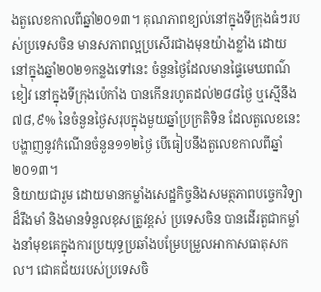ងតួលេខកាលពីឆ្នាំ២០១៣។ គុណភាពខ្យល់នៅក្នុងទីក្រុងធំៗរបស់ប្រទេសចិន មានសភាពល្អប្រសើរជាងមុនយ៉ាងខ្លាំង ដោយនៅក្នុងឆ្នាំ២០២១កន្លងទៅនេះ ចំនួនថ្ងៃដែលមានផ្ទៃមេឃពណ៌ខៀវ នៅក្នុងទីក្រុងប៉េកាំង បានកើនរហូតដល់២៨៨ថ្ងៃ ឬស្មើនឹង៧៨,៩% នៃចំនួនថ្ងៃសរុបក្នុងមួយឆ្នាំប្រក្រតិទិន ដែលតួលេខនេះបង្ហាញនូវកំណើនចំនួន១១២ថ្ងៃ បើធៀបនឹងតួលេខកាលពីឆ្នាំ២០១៣។
និយាយជារួម ដោយមានកម្លាំងសេដ្ឋកិច្ចនិងសមត្ថភាពបច្ចេកវិទ្យាដ៏រឹងមាំ និងមានទំនួលខុសត្រូវខ្ពស់ ប្រទេសចិន បានដើរតួជាកម្លាំងនាំមុខគេក្នុងការប្រយុទ្ធប្រឆាំងបម្រែបម្រួលអាកាសធាតុសកល។ ជោគជ័យរបស់ប្រទេសចិ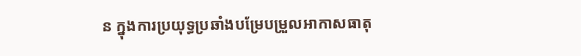ន ក្នុងការប្រយុទ្ធប្រឆាំងបម្រែបម្រួលអាកាសធាតុ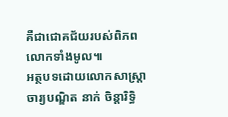គឺជាជោគជ័យរបស់ពិភពលោកទាំងមូល៕
អត្ថបទដោយលោកសាស្រ្តាចារ្យបណ្ឌិត នាក់ ចិន្ដារិទ្ធិ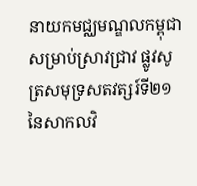នាយកមជ្ឈមណ្ឌលកម្ពុជាសម្រាប់ស្រាវជ្រាវ ផ្លូវសូត្រសមុទ្រសតវត្សរ៍ទី២១ នៃសាកលវិ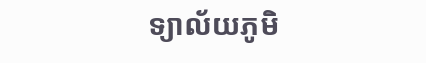ទ្យាល័យភូមិ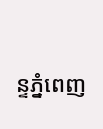ន្ទភ្នំពេញ